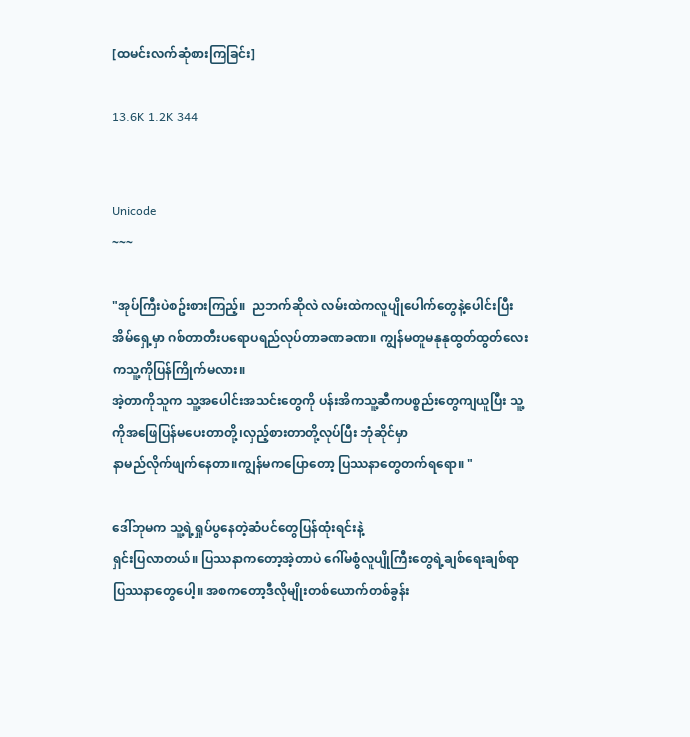[ထမင်းလက်ဆုံစားကြခြင်း]

13.6K 1.2K 344


Unicode
~~~

"အုပ်ကြီးပဲစဥ်းစားကြည့်။  ညဘက်ဆိုလဲ လမ်းထဲကလူပျိုပေါက်တွေနဲ့ပေါင်းပြီးအိမ်ရှေ့မှာ ဂစ်တာတီးပရောပရည်လုပ်တာခဏခဏ။ ကျွန်မတူမနုနုထွတ်ထွတ်လေးကသူ့ကိုပြန်ကြိုက်မလား။
အဲ့တာကိုသူက သူ့အပေါင်းအသင်းတွေကို ပန်းအိကသူ့ဆီကပစ္စည်းတွေကျယူပြီး သူ့ကိုအဖြေပြန်မပေးတာတို့၊လှည့်စားတာတို့လုပ်ပြီး ဘုံဆိုင်မှာ
နာမည်လိုက်ဖျက်နေတာ။ကျွန်မကပြောတော့ ပြဿနာတွေတက်ရရော။ "

ဒေါ်ဘုမက သူ့ရဲ့ရှုပ်ပွနေတဲ့ဆံပင်တွေပြန်ထုံးရင်းနဲ့
ရှင်းပြလာတယ်။ ပြဿနာကတော့အဲ့တာပဲ ဂေါ်မစွံလူပျိုကြီးတွေရဲ့ချစ်ရေးချစ်ရာပြဿနာတွေပေါ့။ အစကတော့ဒီလိုမျိုးတစ်ယောက်တစ်ခွန်း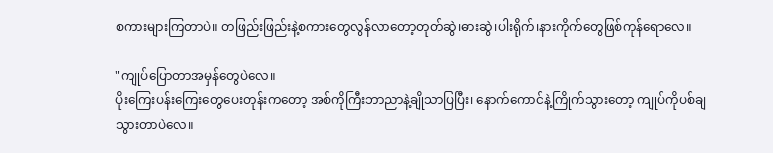စကားများကြတာပဲ။ တဖြည်းဖြည်းနဲ့စကားတွေလွန်လာတော့တုတ်ဆွဲ၊ဓားဆွဲ၊ပါးရိုက်၊နားကိုက်တွေဖြစ်ကုန်ရောလေ။

"ကျုပ်ပြောတာအမှန်တွေပဲလေ။
ပိုးကြေးပန်းကြေးတွေပေးတုန်းကတော့ အစ်ကိုကြီးဘာညာနဲ့ချိုသာပြပြီး၊ နောက်ကောင်နဲ့ကြိုက်သွားတော့ ကျုပ်ကိုပစ်ချသွားတာပဲလေ။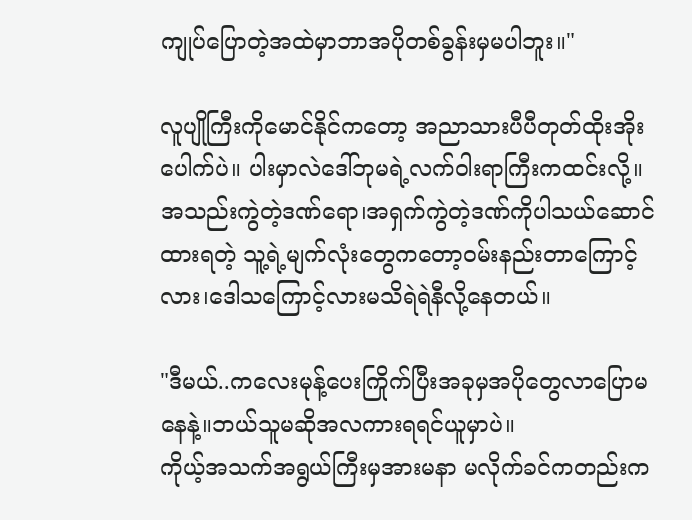ကျုပ်ပြောတဲ့အထဲမှာဘာအပိုတစ်ခွန်းမှမပါဘူး။"

လူပျိုကြီးကိုမောင်နိုင်ကတော့ အညာသားပီပီတုတ်ထိုးအိုးပေါက်ပဲ။ ပါးမှာလဲဒေါ်ဘုမရဲ့လက်ဝါးရာကြီးကထင်းလို့။ အသည်းကွဲတဲ့ဒဏ်ရော၊အရှက်ကွဲတဲ့ဒဏ်ကိုပါသယ်ဆောင်ထားရတဲ့ သူ့ရဲ့မျက်လုံးတွေကတော့ဝမ်းနည်းတာကြောင့်လား၊ဒေါသကြောင့်လားမသိရဲရဲနီလို့နေတယ်။

"ဒီမယ်..ကလေးမုန့်ပေးကြိုက်ပြီးအခုမှအပိုတွေလာပြောမနေနဲ့။ဘယ်သူမဆိုအလကားရရင်ယူမှာပဲ။
ကိုယ့်အသက်အရွယ်ကြီးမှအားမနာ မလိုက်ခင်ကတည်းက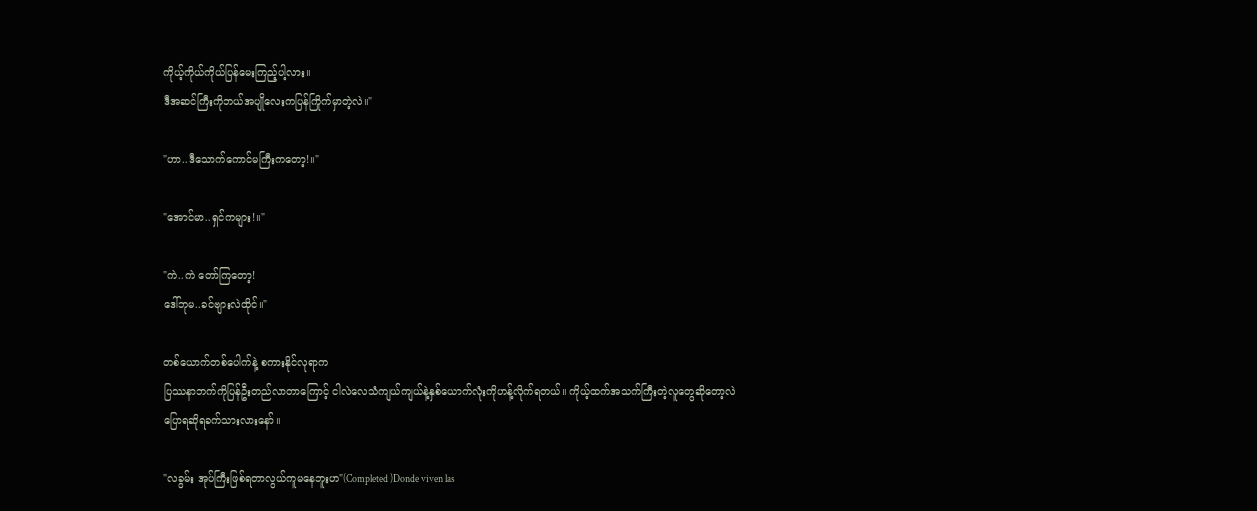ကိုယ့်ကိုယ်ကိုယ်ပြန်မေးကြည့်ပါ့လား။
ဒီအဆင်ကြီးကိုဘယ်အပျိုလေးကပြန်ကြိုက်မှာတဲ့လဲ။"

"ဟာ..ဒီသောက်ကောင်မကြီးကတော့!။"

"အောင်မာ..ရှင်ကများ!။"

"ကဲ..ကဲ တော်ကြတော့!
ဒေါ်ဘုမ..ခင်ဗျားလဲထိုင်။"

တစ်ယောက်တစ်ပေါက်နဲ့ စကားနိုင်လုရာက
ပြဿနာဘက်ကိုပြန်ဦးတည်လာတာကြောင့် ငါလဲလေသံကျယ်ကျယ်နဲ့နှစ်ယောက်လုံးကိုဟန့်လိုက်ရတယ်။ ကိုယ့်ထက်အသက်ကြီးတဲ့လူတွေဆိုတော့လဲ
ပြောရဆိုရခက်သားလားနော်။

"လခွမ်း အုပ်ကြီးဖြစ်ရတာလွယ်ကူမနေဘူးဟ"(Completed )Donde viven las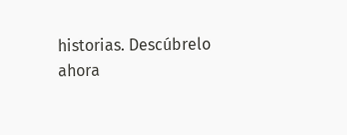historias. Descúbrelo ahora